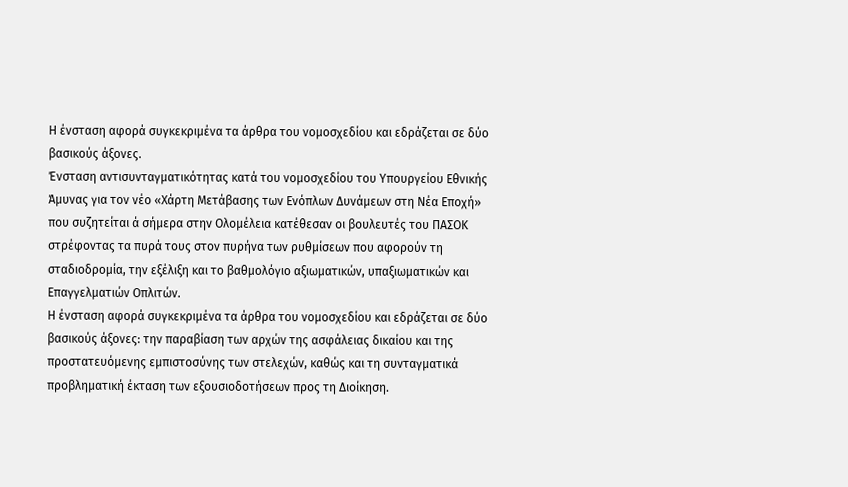Η ένσταση αφορά συγκεκριμένα τα άρθρα του νομοσχεδίου και εδράζεται σε δύο βασικούς άξονες.
Ένσταση αντισυνταγματικότητας κατά του νομοσχεδίου του Υπουργείου Εθνικής Άμυνας για τον νέο «Χάρτη Μετάβασης των Ενόπλων Δυνάμεων στη Νέα Εποχή» που συζητείται ά σήμερα στην Ολομέλεια κατέθεσαν οι βουλευτές του ΠΑΣΟΚ στρέφοντας τα πυρά τους στον πυρήνα των ρυθμίσεων που αφορούν τη σταδιοδρομία, την εξέλιξη και το βαθμολόγιο αξιωματικών, υπαξιωματικών και Επαγγελματιών Οπλιτών.
Η ένσταση αφορά συγκεκριμένα τα άρθρα του νομοσχεδίου και εδράζεται σε δύο βασικούς άξονες: την παραβίαση των αρχών της ασφάλειας δικαίου και της προστατευόμενης εμπιστοσύνης των στελεχών, καθώς και τη συνταγματικά προβληματική έκταση των εξουσιοδοτήσεων προς τη Διοίκηση.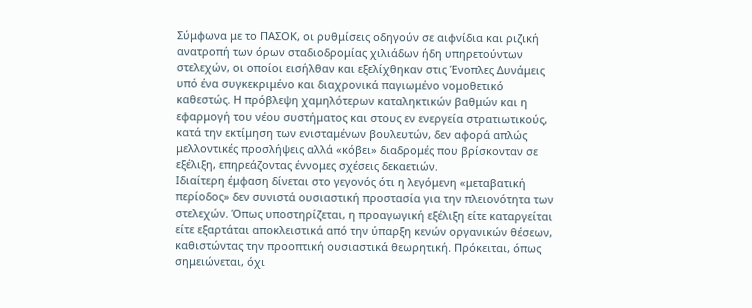Σύμφωνα με το ΠΑΣΟΚ, οι ρυθμίσεις οδηγούν σε αιφνίδια και ριζική ανατροπή των όρων σταδιοδρομίας χιλιάδων ήδη υπηρετούντων στελεχών, οι οποίοι εισήλθαν και εξελίχθηκαν στις Ένοπλες Δυνάμεις υπό ένα συγκεκριμένο και διαχρονικά παγιωμένο νομοθετικό καθεστώς. Η πρόβλεψη χαμηλότερων καταληκτικών βαθμών και η εφαρμογή του νέου συστήματος και στους εν ενεργεία στρατιωτικούς, κατά την εκτίμηση των ενισταμένων βουλευτών, δεν αφορά απλώς μελλοντικές προσλήψεις αλλά «κόβει» διαδρομές που βρίσκονταν σε εξέλιξη, επηρεάζοντας έννομες σχέσεις δεκαετιών.
Ιδιαίτερη έμφαση δίνεται στο γεγονός ότι η λεγόμενη «μεταβατική περίοδος» δεν συνιστά ουσιαστική προστασία για την πλειονότητα των στελεχών. Όπως υποστηρίζεται, η προαγωγική εξέλιξη είτε καταργείται είτε εξαρτάται αποκλειστικά από την ύπαρξη κενών οργανικών θέσεων, καθιστώντας την προοπτική ουσιαστικά θεωρητική. Πρόκειται, όπως σημειώνεται, όχι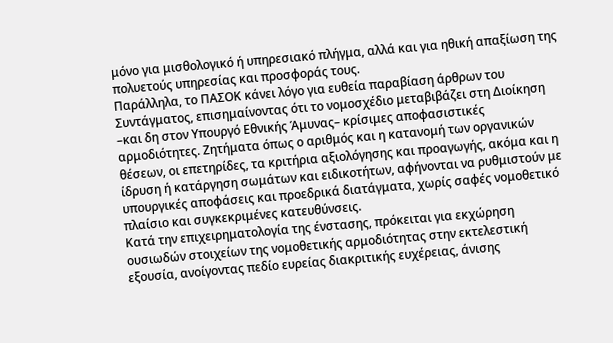μόνο για μισθολογικό ή υπηρεσιακό πλήγμα, αλλά και για ηθική απαξίωση της πολυετούς υπηρεσίας και προσφοράς τους.
Παράλληλα, το ΠΑΣΟΚ κάνει λόγο για ευθεία παραβίαση άρθρων του Συντάγματος, επισημαίνοντας ότι το νομοσχέδιο μεταβιβάζει στη Διοίκηση –και δη στον Υπουργό Εθνικής Άμυνας– κρίσιμες αποφασιστικές αρμοδιότητες. Ζητήματα όπως ο αριθμός και η κατανομή των οργανικών θέσεων, οι επετηρίδες, τα κριτήρια αξιολόγησης και προαγωγής, ακόμα και η ίδρυση ή κατάργηση σωμάτων και ειδικοτήτων, αφήνονται να ρυθμιστούν με υπουργικές αποφάσεις και προεδρικά διατάγματα, χωρίς σαφές νομοθετικό πλαίσιο και συγκεκριμένες κατευθύνσεις.
Κατά την επιχειρηματολογία της ένστασης, πρόκειται για εκχώρηση ουσιωδών στοιχείων της νομοθετικής αρμοδιότητας στην εκτελεστική εξουσία, ανοίγοντας πεδίο ευρείας διακριτικής ευχέρειας, άνισης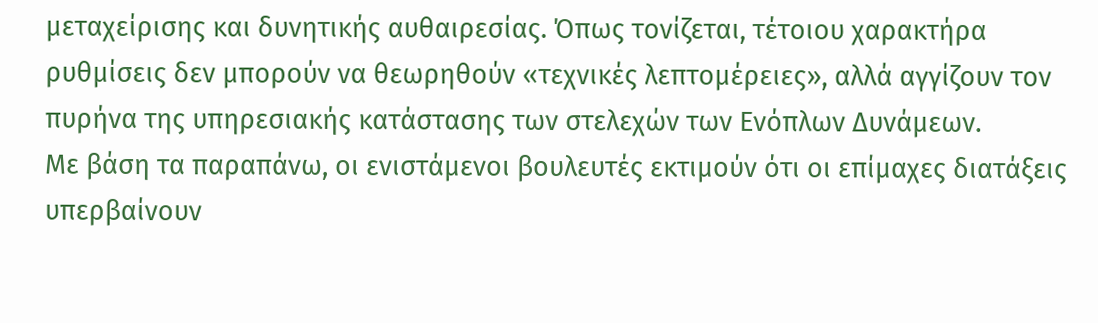μεταχείρισης και δυνητικής αυθαιρεσίας. Όπως τονίζεται, τέτοιου χαρακτήρα ρυθμίσεις δεν μπορούν να θεωρηθούν «τεχνικές λεπτομέρειες», αλλά αγγίζουν τον πυρήνα της υπηρεσιακής κατάστασης των στελεχών των Ενόπλων Δυνάμεων.
Με βάση τα παραπάνω, οι ενιστάμενοι βουλευτές εκτιμούν ότι οι επίμαχες διατάξεις υπερβαίνουν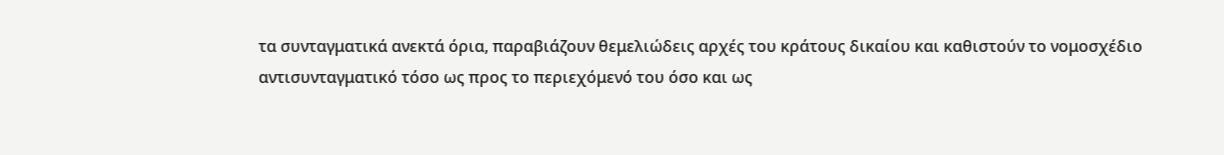τα συνταγματικά ανεκτά όρια, παραβιάζουν θεμελιώδεις αρχές του κράτους δικαίου και καθιστούν το νομοσχέδιο αντισυνταγματικό τόσο ως προς το περιεχόμενό του όσο και ως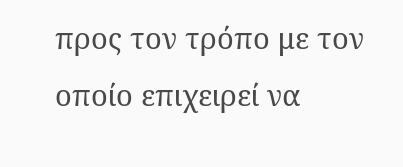προς τον τρόπο με τον οποίο επιχειρεί να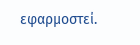εφαρμοστεί.